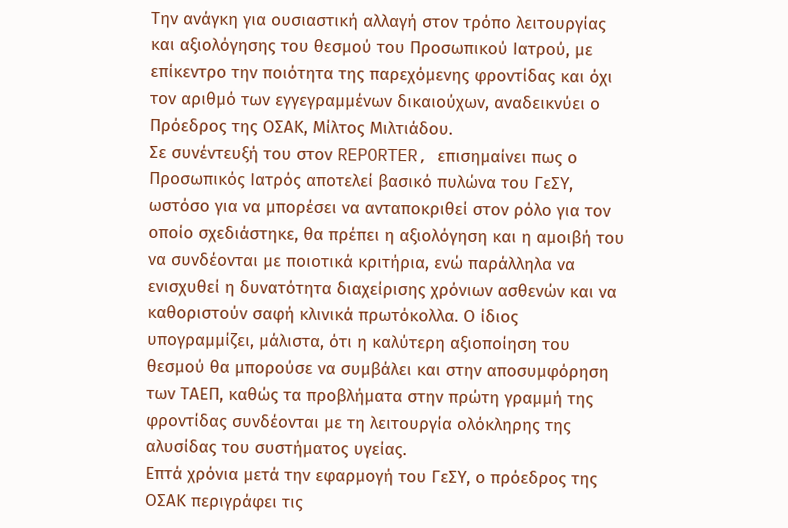Την ανάγκη για ουσιαστική αλλαγή στον τρόπο λειτουργίας και αξιολόγησης του θεσμού του Προσωπικού Ιατρού, με επίκεντρο την ποιότητα της παρεχόμενης φροντίδας και όχι τον αριθμό των εγγεγραμμένων δικαιούχων, αναδεικνύει ο Πρόεδρος της ΟΣΑΚ, Μίλτος Μιλτιάδου.
Σε συνέντευξή του στον REPORTER, επισημαίνει πως ο Προσωπικός Ιατρός αποτελεί βασικό πυλώνα του ΓεΣΥ, ωστόσο για να μπορέσει να ανταποκριθεί στον ρόλο για τον οποίο σχεδιάστηκε, θα πρέπει η αξιολόγηση και η αμοιβή του να συνδέονται με ποιοτικά κριτήρια, ενώ παράλληλα να ενισχυθεί η δυνατότητα διαχείρισης χρόνιων ασθενών και να καθοριστούν σαφή κλινικά πρωτόκολλα. Ο ίδιος υπογραμμίζει, μάλιστα, ότι η καλύτερη αξιοποίηση του θεσμού θα μπορούσε να συμβάλει και στην αποσυμφόρηση των ΤΑΕΠ, καθώς τα προβλήματα στην πρώτη γραμμή της φροντίδας συνδέονται με τη λειτουργία ολόκληρης της αλυσίδας του συστήματος υγείας.
Επτά χρόνια μετά την εφαρμογή του ΓεΣΥ, ο πρόεδρος της ΟΣΑΚ περιγράφει τις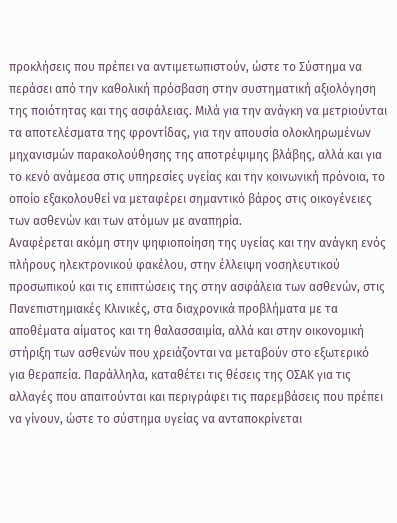προκλήσεις που πρέπει να αντιμετωπιστούν, ώστε το Σύστημα να περάσει από την καθολική πρόσβαση στην συστηματική αξιολόγηση της ποιότητας και της ασφάλειας. Μιλά για την ανάγκη να μετριούνται τα αποτελέσματα της φροντίδας, για την απουσία ολοκληρωμένων μηχανισμών παρακολούθησης της αποτρέψιμης βλάβης, αλλά και για το κενό ανάμεσα στις υπηρεσίες υγείας και την κοινωνική πρόνοια, το οποίο εξακολουθεί να μεταφέρει σημαντικό βάρος στις οικογένειες των ασθενών και των ατόμων με αναπηρία.
Αναφέρεται ακόμη στην ψηφιοποίηση της υγείας και την ανάγκη ενός πλήρους ηλεκτρονικού φακέλου, στην έλλειψη νοσηλευτικού προσωπικού και τις επιπτώσεις της στην ασφάλεια των ασθενών, στις Πανεπιστημιακές Κλινικές, στα διαχρονικά προβλήματα με τα αποθέματα αίματος και τη θαλασσαιμία, αλλά και στην οικονομική στήριξη των ασθενών που χρειάζονται να μεταβούν στο εξωτερικό για θεραπεία. Παράλληλα, καταθέτει τις θέσεις της ΟΣΑΚ για τις αλλαγές που απαιτούνται και περιγράφει τις παρεμβάσεις που πρέπει να γίνουν, ώστε το σύστημα υγείας να ανταποκρίνεται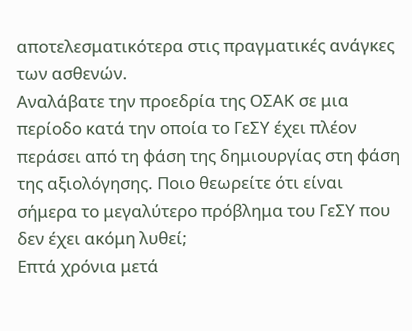αποτελεσματικότερα στις πραγματικές ανάγκες των ασθενών.
Αναλάβατε την προεδρία της ΟΣΑΚ σε μια περίοδο κατά την οποία το ΓεΣΥ έχει πλέον περάσει από τη φάση της δημιουργίας στη φάση της αξιολόγησης. Ποιο θεωρείτε ότι είναι σήμερα το μεγαλύτερο πρόβλημα του ΓεΣΥ που δεν έχει ακόμη λυθεί;
Επτά χρόνια μετά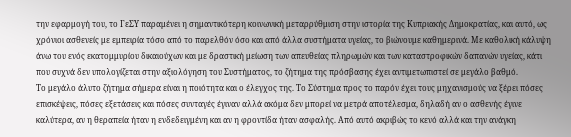την εφαρμογή του, το ΓεΣΥ παραμένει η σημαντικότερη κοινωνική μεταρρύθμιση στην ιστορία της Κυπριακής Δημοκρατίας, και αυτό, ως χρόνιοι ασθενείς με εμπειρία τόσο από το παρελθόν όσο και από άλλα συστήματα υγείας, το βιώνουμε καθημερινά. Με καθολική κάλυψη άνω του ενός εκατομμυρίου δικαιούχων και με δραστική μείωση των απευθείας πληρωμών και των καταστροφικών δαπανών υγείας, κάτι που συχνά δεν υπολογίζεται στην αξιολόγηση του Συστήματος, το ζήτημα της πρόσβασης έχει αντιμετωπιστεί σε μεγάλο βαθμό.
Το μεγάλο άλυτο ζήτημα σήμερα είναι η ποιότητα και ο έλεγχος της. Το Σύστημα προς το παρόν έχει τους μηχανισμούς να ξέρει πόσες επισκέψεις, πόσες εξετάσεις και πόσες συνταγές έγιναν αλλά ακόμα δεν μπορεί να μετρά αποτέλεσμα, δηλαδή αν ο ασθενής έγινε καλύτερα, αν η θεραπεία ήταν η ενδεδειγμένη και αν η φροντίδα ήταν ασφαλής. Από αυτό ακριβώς το κενό αλλά και την ανάγκη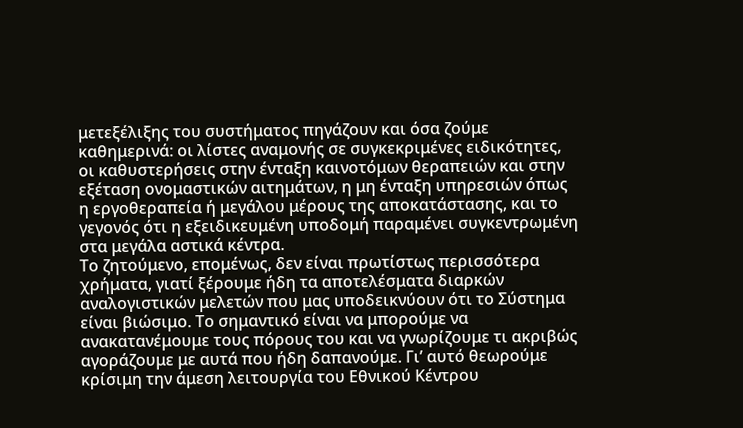μετεξέλιξης του συστήματος πηγάζουν και όσα ζούμε καθημερινά: οι λίστες αναμονής σε συγκεκριμένες ειδικότητες, οι καθυστερήσεις στην ένταξη καινοτόμων θεραπειών και στην εξέταση ονομαστικών αιτημάτων, η μη ένταξη υπηρεσιών όπως η εργοθεραπεία ή μεγάλου μέρους της αποκατάστασης, και το γεγονός ότι η εξειδικευμένη υποδομή παραμένει συγκεντρωμένη στα μεγάλα αστικά κέντρα.
Το ζητούμενο, επομένως, δεν είναι πρωτίστως περισσότερα χρήματα, γιατί ξέρουμε ήδη τα αποτελέσματα διαρκών αναλογιστικών μελετών που μας υποδεικνύουν ότι το Σύστημα είναι βιώσιμο. Το σημαντικό είναι να μπορούμε να ανακατανέμουμε τους πόρους του και να γνωρίζουμε τι ακριβώς αγοράζουμε με αυτά που ήδη δαπανούμε. Γι’ αυτό θεωρούμε κρίσιμη την άμεση λειτουργία του Εθνικού Κέντρου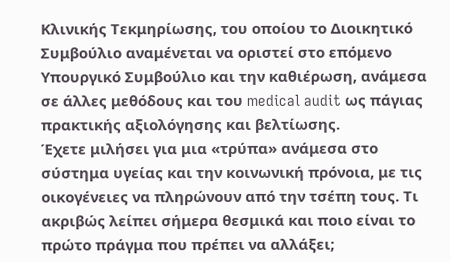Κλινικής Τεκμηρίωσης, του οποίου το Διοικητικό Συμβούλιο αναμένεται να οριστεί στο επόμενο Υπουργικό Συμβούλιο και την καθιέρωση, ανάμεσα σε άλλες μεθόδους και του medical audit ως πάγιας πρακτικής αξιολόγησης και βελτίωσης.
Έχετε μιλήσει για μια «τρύπα» ανάμεσα στο σύστημα υγείας και την κοινωνική πρόνοια, με τις οικογένειες να πληρώνουν από την τσέπη τους. Τι ακριβώς λείπει σήμερα θεσμικά και ποιο είναι το πρώτο πράγμα που πρέπει να αλλάξει;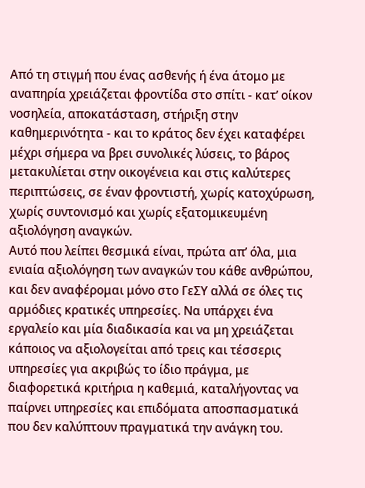Από τη στιγμή που ένας ασθενής ή ένα άτομο με αναπηρία χρειάζεται φροντίδα στο σπίτι - κατ’ οίκον νοσηλεία, αποκατάσταση, στήριξη στην καθημερινότητα - και το κράτος δεν έχει καταφέρει μέχρι σήμερα να βρει συνολικές λύσεις, το βάρος μετακυλίεται στην οικογένεια και στις καλύτερες περιπτώσεις, σε έναν φροντιστή, χωρίς κατοχύρωση, χωρίς συντονισμό και χωρίς εξατομικευμένη αξιολόγηση αναγκών.
Αυτό που λείπει θεσμικά είναι, πρώτα απ’ όλα, μια ενιαία αξιολόγηση των αναγκών του κάθε ανθρώπου, και δεν αναφέρομαι μόνο στο ΓεΣΥ αλλά σε όλες τις αρμόδιες κρατικές υπηρεσίες. Να υπάρχει ένα εργαλείο και μία διαδικασία και να μη χρειάζεται κάποιος να αξιολογείται από τρεις και τέσσερις υπηρεσίες για ακριβώς το ίδιο πράγμα, με διαφορετικά κριτήρια η καθεμιά, καταλήγοντας να παίρνει υπηρεσίες και επιδόματα αποσπασματικά που δεν καλύπτουν πραγματικά την ανάγκη του.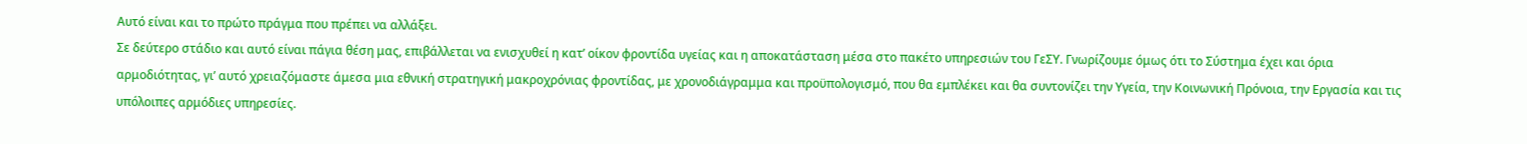Αυτό είναι και το πρώτο πράγμα που πρέπει να αλλάξει.
Σε δεύτερο στάδιο και αυτό είναι πάγια θέση μας, επιβάλλεται να ενισχυθεί η κατ’ οίκον φροντίδα υγείας και η αποκατάσταση μέσα στο πακέτο υπηρεσιών του ΓεΣΥ. Γνωρίζουμε όμως ότι το Σύστημα έχει και όρια αρμοδιότητας, γι’ αυτό χρειαζόμαστε άμεσα μια εθνική στρατηγική μακροχρόνιας φροντίδας, με χρονοδιάγραμμα και προϋπολογισμό, που θα εμπλέκει και θα συντονίζει την Υγεία, την Κοινωνική Πρόνοια, την Εργασία και τις υπόλοιπες αρμόδιες υπηρεσίες.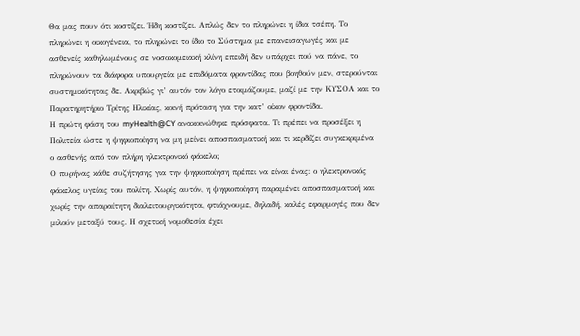Θα μας πουν ότι κοστίζει. Ήδη κοστίζει. Απλώς δεν το πληρώνει η ίδια τσέπη. Το πληρώνει η οικογένεια, το πληρώνει το ίδιο το Σύστημα με επανεισαγωγές και με ασθενείς καθηλωμένους σε νοσοκομειακή κλίνη επειδή δεν υπάρχει πού να πάνε, το πληρώνουν τα διάφορα υπουργεία με επιδόματα φροντίδας που βοηθούν μεν, στερούνται συστημικότητας δε. Ακριβώς γι’ αυτόν τον λόγο ετοιμάζουμε, μαζί με την ΚΥΣΟΑ και το Παρατηρητήριο Τρίτης Ηλικίας, κοινή πρόταση για την κατ’ οίκον φροντίδα.
Η πρώτη φάση του myHealth@CY ανακοινώθηκε πρόσφατα. Τι πρέπει να προσέξει η Πολιτεία ώστε η ψηφιοποίηση να μη μείνει αποσπασματική και τι κερδίζει συγκεκριμένα ο ασθενής από τον πλήρη ηλεκτρονικό φάκελο;
Ο πυρήνας κάθε συζήτησης για την ψηφιοποίηση πρέπει να είναι ένας: ο ηλεκτρονικός φάκελος υγείας του πολίτη. Χωρίς αυτόν, η ψηφιοποίηση παραμένει αποσπασματική και χωρίς την απαραίτητη διαλειτουργικότητα, φτιάχνουμε, δηλαδή, καλές εφαρμογές που δεν μιλούν μεταξύ τους. Η σχετική νομοθεσία έχει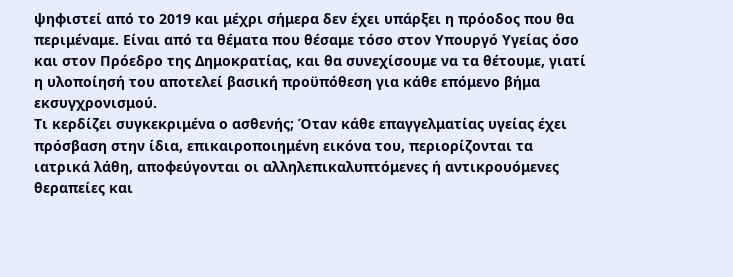ψηφιστεί από το 2019 και μέχρι σήμερα δεν έχει υπάρξει η πρόοδος που θα περιμέναμε. Είναι από τα θέματα που θέσαμε τόσο στον Υπουργό Υγείας όσο και στον Πρόεδρο της Δημοκρατίας, και θα συνεχίσουμε να τα θέτουμε, γιατί η υλοποίησή του αποτελεί βασική προϋπόθεση για κάθε επόμενο βήμα εκσυγχρονισμού.
Τι κερδίζει συγκεκριμένα ο ασθενής; Όταν κάθε επαγγελματίας υγείας έχει πρόσβαση στην ίδια, επικαιροποιημένη εικόνα του, περιορίζονται τα ιατρικά λάθη, αποφεύγονται οι αλληλεπικαλυπτόμενες ή αντικρουόμενες θεραπείες και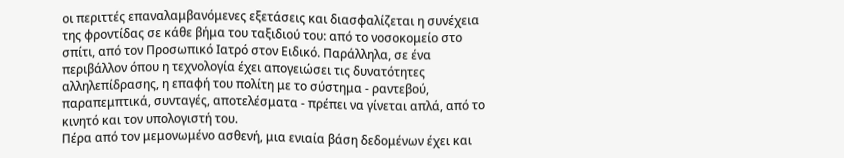οι περιττές επαναλαμβανόμενες εξετάσεις και διασφαλίζεται η συνέχεια της φροντίδας σε κάθε βήμα του ταξιδιού του: από το νοσοκομείο στο σπίτι, από τον Προσωπικό Ιατρό στον Ειδικό. Παράλληλα, σε ένα περιβάλλον όπου η τεχνολογία έχει απογειώσει τις δυνατότητες αλληλεπίδρασης, η επαφή του πολίτη με το σύστημα - ραντεβού, παραπεμπτικά, συνταγές, αποτελέσματα - πρέπει να γίνεται απλά, από το κινητό και τον υπολογιστή του.
Πέρα από τον μεμονωμένο ασθενή, μια ενιαία βάση δεδομένων έχει και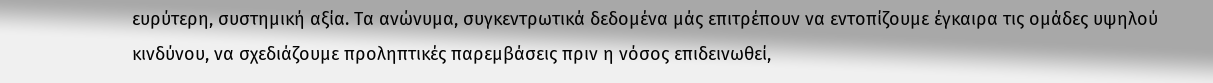ευρύτερη, συστημική αξία. Τα ανώνυμα, συγκεντρωτικά δεδομένα μάς επιτρέπουν να εντοπίζουμε έγκαιρα τις ομάδες υψηλού κινδύνου, να σχεδιάζουμε προληπτικές παρεμβάσεις πριν η νόσος επιδεινωθεί,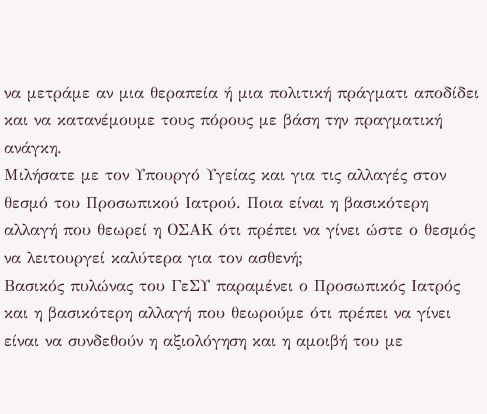να μετράμε αν μια θεραπεία ή μια πολιτική πράγματι αποδίδει και να κατανέμουμε τους πόρους με βάση την πραγματική ανάγκη.
Μιλήσατε με τον Υπουργό Υγείας και για τις αλλαγές στον θεσμό του Προσωπικού Ιατρού. Ποια είναι η βασικότερη αλλαγή που θεωρεί η ΟΣΑΚ ότι πρέπει να γίνει ώστε ο θεσμός να λειτουργεί καλύτερα για τον ασθενή;
Βασικός πυλώνας του ΓεΣΥ παραμένει ο Προσωπικός Ιατρός και η βασικότερη αλλαγή που θεωρούμε ότι πρέπει να γίνει είναι να συνδεθούν η αξιολόγηση και η αμοιβή του με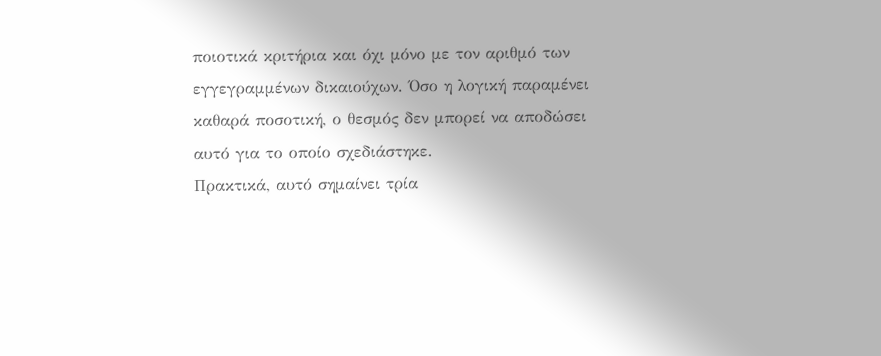ποιοτικά κριτήρια και όχι μόνο με τον αριθμό των εγγεγραμμένων δικαιούχων. Όσο η λογική παραμένει καθαρά ποσοτική, ο θεσμός δεν μπορεί να αποδώσει αυτό για το οποίο σχεδιάστηκε.
Πρακτικά, αυτό σημαίνει τρία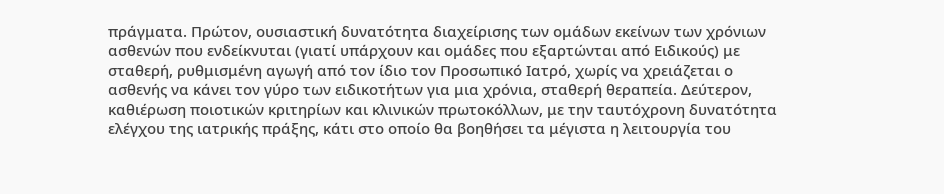πράγματα. Πρώτον, ουσιαστική δυνατότητα διαχείρισης των ομάδων εκείνων των χρόνιων ασθενών που ενδείκνυται (γιατί υπάρχουν και ομάδες που εξαρτώνται από Ειδικούς) με σταθερή, ρυθμισμένη αγωγή από τον ίδιο τον Προσωπικό Ιατρό, χωρίς να χρειάζεται ο ασθενής να κάνει τον γύρο των ειδικοτήτων για μια χρόνια, σταθερή θεραπεία. Δεύτερον, καθιέρωση ποιοτικών κριτηρίων και κλινικών πρωτοκόλλων, με την ταυτόχρονη δυνατότητα ελέγχου της ιατρικής πράξης, κάτι στο οποίο θα βοηθήσει τα μέγιστα η λειτουργία του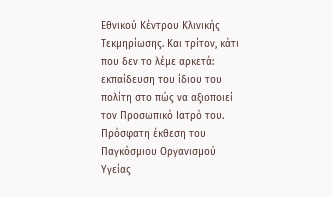Εθνικού Κέντρου Κλινικής Τεκμηρίωσης. Και τρίτον, κάτι που δεν το λέμε αρκετά: εκπαίδευση του ίδιου του πολίτη στο πώς να αξιοποιεί τον Προσωπικό Ιατρό του.
Πρόσφατη έκθεση του Παγκόσμιου Οργανισμού Υγείας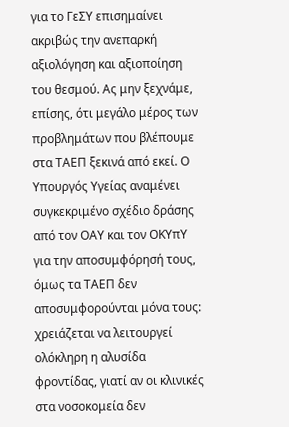για το ΓεΣΥ επισημαίνει ακριβώς την ανεπαρκή αξιολόγηση και αξιοποίηση του θεσμού. Ας μην ξεχνάμε, επίσης, ότι μεγάλο μέρος των προβλημάτων που βλέπουμε στα ΤΑΕΠ ξεκινά από εκεί. Ο Υπουργός Υγείας αναμένει συγκεκριμένο σχέδιο δράσης από τον ΟΑΥ και τον ΟΚΥπΥ για την αποσυμφόρησή τους, όμως τα ΤΑΕΠ δεν αποσυμφορούνται μόνα τους: χρειάζεται να λειτουργεί ολόκληρη η αλυσίδα φροντίδας, γιατί αν οι κλινικές στα νοσοκομεία δεν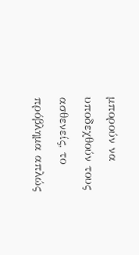μπορούν να υποδεχθούν τους ασθενείς, το πρόβλημα απλώς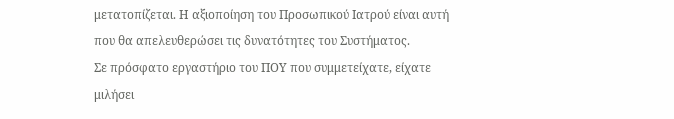μετατοπίζεται. Η αξιοποίηση του Προσωπικού Ιατρού είναι αυτή που θα απελευθερώσει τις δυνατότητες του Συστήματος.
Σε πρόσφατο εργαστήριο του ΠΟΥ που συμμετείχατε, είχατε μιλήσει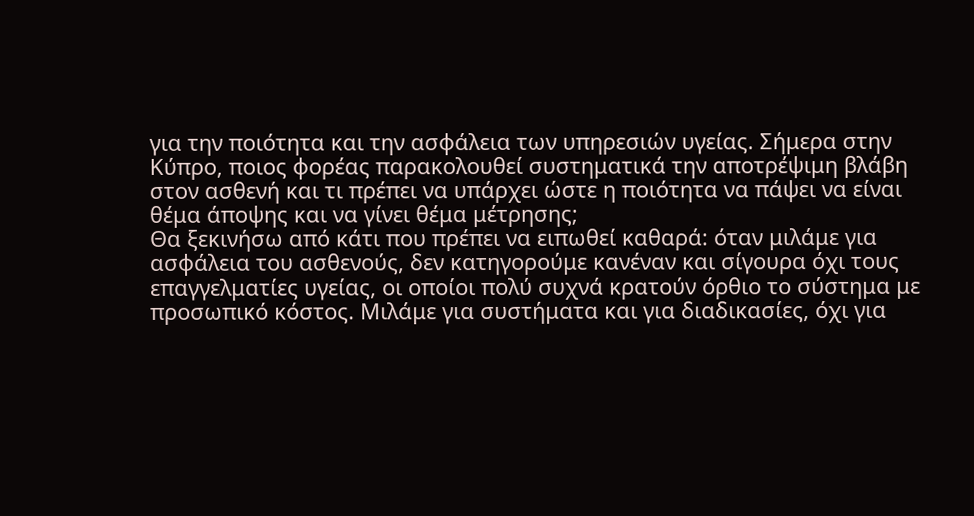για την ποιότητα και την ασφάλεια των υπηρεσιών υγείας. Σήμερα στην Κύπρο, ποιος φορέας παρακολουθεί συστηματικά την αποτρέψιμη βλάβη στον ασθενή και τι πρέπει να υπάρχει ώστε η ποιότητα να πάψει να είναι θέμα άποψης και να γίνει θέμα μέτρησης;
Θα ξεκινήσω από κάτι που πρέπει να ειπωθεί καθαρά: όταν μιλάμε για ασφάλεια του ασθενούς, δεν κατηγορούμε κανέναν και σίγουρα όχι τους επαγγελματίες υγείας, οι οποίοι πολύ συχνά κρατούν όρθιο το σύστημα με προσωπικό κόστος. Μιλάμε για συστήματα και για διαδικασίες, όχι για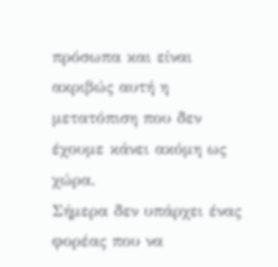πρόσωπα και είναι ακριβώς αυτή η μετατόπιση που δεν έχουμε κάνει ακόμη ως χώρα.
Σήμερα δεν υπάρχει ένας φορέας που να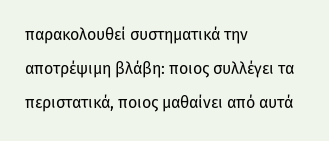παρακολουθεί συστηματικά την αποτρέψιμη βλάβη: ποιος συλλέγει τα περιστατικά, ποιος μαθαίνει από αυτά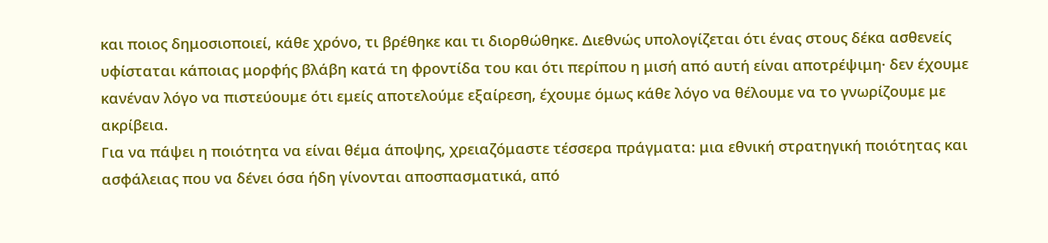και ποιος δημοσιοποιεί, κάθε χρόνο, τι βρέθηκε και τι διορθώθηκε. Διεθνώς υπολογίζεται ότι ένας στους δέκα ασθενείς υφίσταται κάποιας μορφής βλάβη κατά τη φροντίδα του και ότι περίπου η μισή από αυτή είναι αποτρέψιμη· δεν έχουμε κανέναν λόγο να πιστεύουμε ότι εμείς αποτελούμε εξαίρεση, έχουμε όμως κάθε λόγο να θέλουμε να το γνωρίζουμε με ακρίβεια.
Για να πάψει η ποιότητα να είναι θέμα άποψης, χρειαζόμαστε τέσσερα πράγματα: μια εθνική στρατηγική ποιότητας και ασφάλειας που να δένει όσα ήδη γίνονται αποσπασματικά, από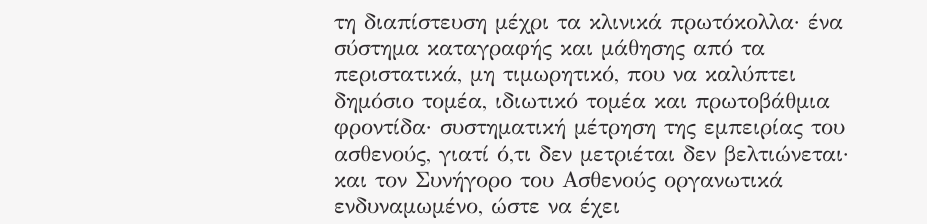τη διαπίστευση μέχρι τα κλινικά πρωτόκολλα· ένα σύστημα καταγραφής και μάθησης από τα περιστατικά, μη τιμωρητικό, που να καλύπτει δημόσιο τομέα, ιδιωτικό τομέα και πρωτοβάθμια φροντίδα· συστηματική μέτρηση της εμπειρίας του ασθενούς, γιατί ό,τι δεν μετριέται δεν βελτιώνεται· και τον Συνήγορο του Ασθενούς οργανωτικά ενδυναμωμένο, ώστε να έχει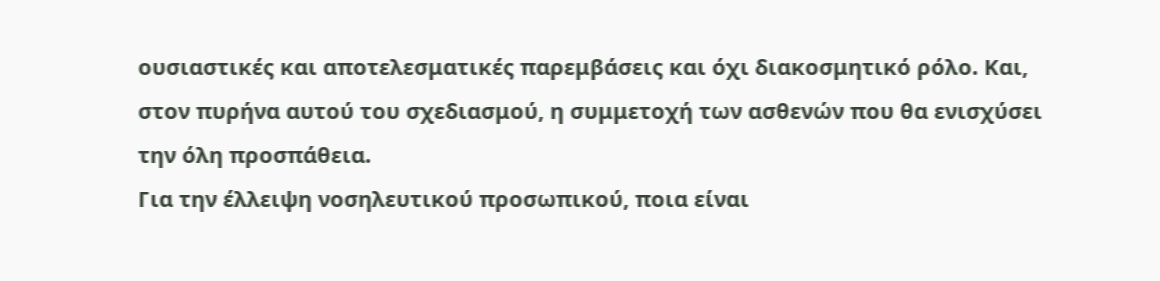ουσιαστικές και αποτελεσματικές παρεμβάσεις και όχι διακοσμητικό ρόλο. Και, στον πυρήνα αυτού του σχεδιασμού, η συμμετοχή των ασθενών που θα ενισχύσει την όλη προσπάθεια.
Για την έλλειψη νοσηλευτικού προσωπικού, ποια είναι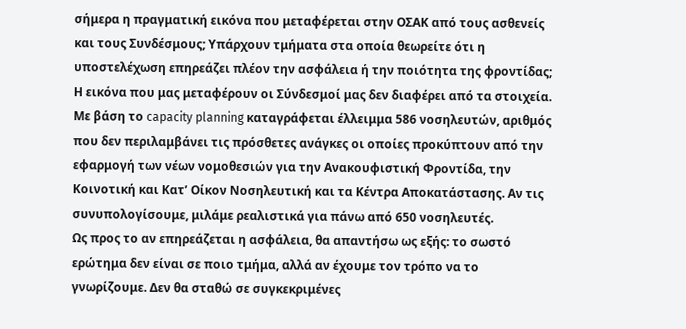σήμερα η πραγματική εικόνα που μεταφέρεται στην ΟΣΑΚ από τους ασθενείς και τους Συνδέσμους; Υπάρχουν τμήματα στα οποία θεωρείτε ότι η υποστελέχωση επηρεάζει πλέον την ασφάλεια ή την ποιότητα της φροντίδας;
Η εικόνα που μας μεταφέρουν οι Σύνδεσμοί μας δεν διαφέρει από τα στοιχεία. Με βάση το capacity planning καταγράφεται έλλειμμα 586 νοσηλευτών, αριθμός που δεν περιλαμβάνει τις πρόσθετες ανάγκες οι οποίες προκύπτουν από την εφαρμογή των νέων νομοθεσιών για την Ανακουφιστική Φροντίδα, την Κοινοτική και Κατ’ Οίκον Νοσηλευτική και τα Κέντρα Αποκατάστασης. Αν τις συνυπολογίσουμε, μιλάμε ρεαλιστικά για πάνω από 650 νοσηλευτές.
Ως προς το αν επηρεάζεται η ασφάλεια, θα απαντήσω ως εξής: το σωστό ερώτημα δεν είναι σε ποιο τμήμα, αλλά αν έχουμε τον τρόπο να το γνωρίζουμε. Δεν θα σταθώ σε συγκεκριμένες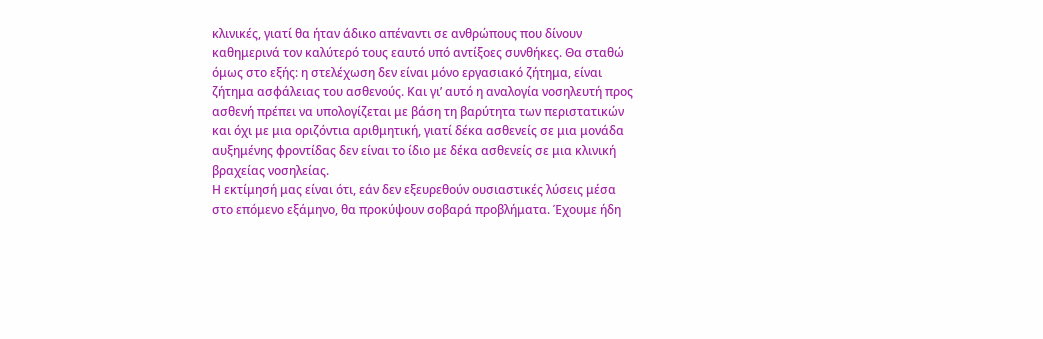κλινικές, γιατί θα ήταν άδικο απέναντι σε ανθρώπους που δίνουν καθημερινά τον καλύτερό τους εαυτό υπό αντίξοες συνθήκες. Θα σταθώ όμως στο εξής: η στελέχωση δεν είναι μόνο εργασιακό ζήτημα, είναι ζήτημα ασφάλειας του ασθενούς. Και γι’ αυτό η αναλογία νοσηλευτή προς ασθενή πρέπει να υπολογίζεται με βάση τη βαρύτητα των περιστατικών και όχι με μια οριζόντια αριθμητική, γιατί δέκα ασθενείς σε μια μονάδα αυξημένης φροντίδας δεν είναι το ίδιο με δέκα ασθενείς σε μια κλινική βραχείας νοσηλείας.
Η εκτίμησή μας είναι ότι, εάν δεν εξευρεθούν ουσιαστικές λύσεις μέσα στο επόμενο εξάμηνο, θα προκύψουν σοβαρά προβλήματα. Έχουμε ήδη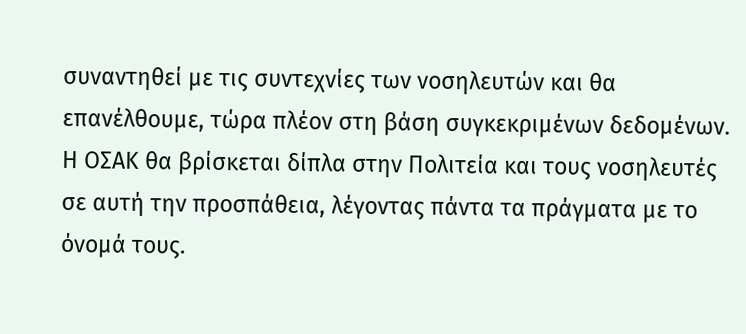συναντηθεί με τις συντεχνίες των νοσηλευτών και θα επανέλθουμε, τώρα πλέον στη βάση συγκεκριμένων δεδομένων. Η ΟΣΑΚ θα βρίσκεται δίπλα στην Πολιτεία και τους νοσηλευτές σε αυτή την προσπάθεια, λέγοντας πάντα τα πράγματα με το όνομά τους.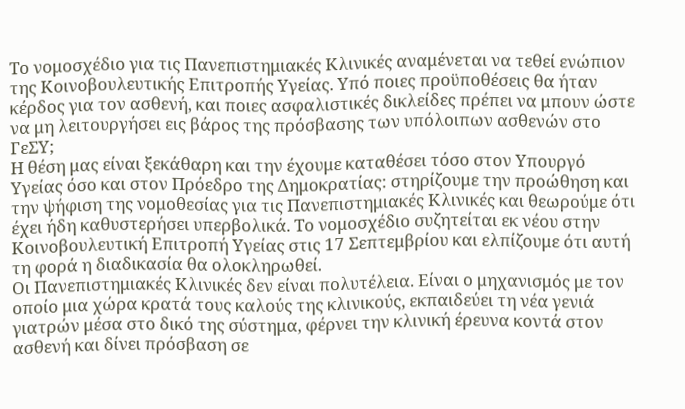Το νομοσχέδιο για τις Πανεπιστημιακές Κλινικές αναμένεται να τεθεί ενώπιον της Κοινοβουλευτικής Επιτροπής Υγείας. Υπό ποιες προϋποθέσεις θα ήταν κέρδος για τον ασθενή, και ποιες ασφαλιστικές δικλείδες πρέπει να μπουν ώστε να μη λειτουργήσει εις βάρος της πρόσβασης των υπόλοιπων ασθενών στο ΓεΣΥ;
Η θέση μας είναι ξεκάθαρη και την έχουμε καταθέσει τόσο στον Υπουργό Υγείας όσο και στον Πρόεδρο της Δημοκρατίας: στηρίζουμε την προώθηση και την ψήφιση της νομοθεσίας για τις Πανεπιστημιακές Κλινικές και θεωρούμε ότι έχει ήδη καθυστερήσει υπερβολικά. Το νομοσχέδιο συζητείται εκ νέου στην Κοινοβουλευτική Επιτροπή Υγείας στις 17 Σεπτεμβρίου και ελπίζουμε ότι αυτή τη φορά η διαδικασία θα ολοκληρωθεί.
Οι Πανεπιστημιακές Κλινικές δεν είναι πολυτέλεια. Είναι ο μηχανισμός με τον οποίο μια χώρα κρατά τους καλούς της κλινικούς, εκπαιδεύει τη νέα γενιά γιατρών μέσα στο δικό της σύστημα, φέρνει την κλινική έρευνα κοντά στον ασθενή και δίνει πρόσβαση σε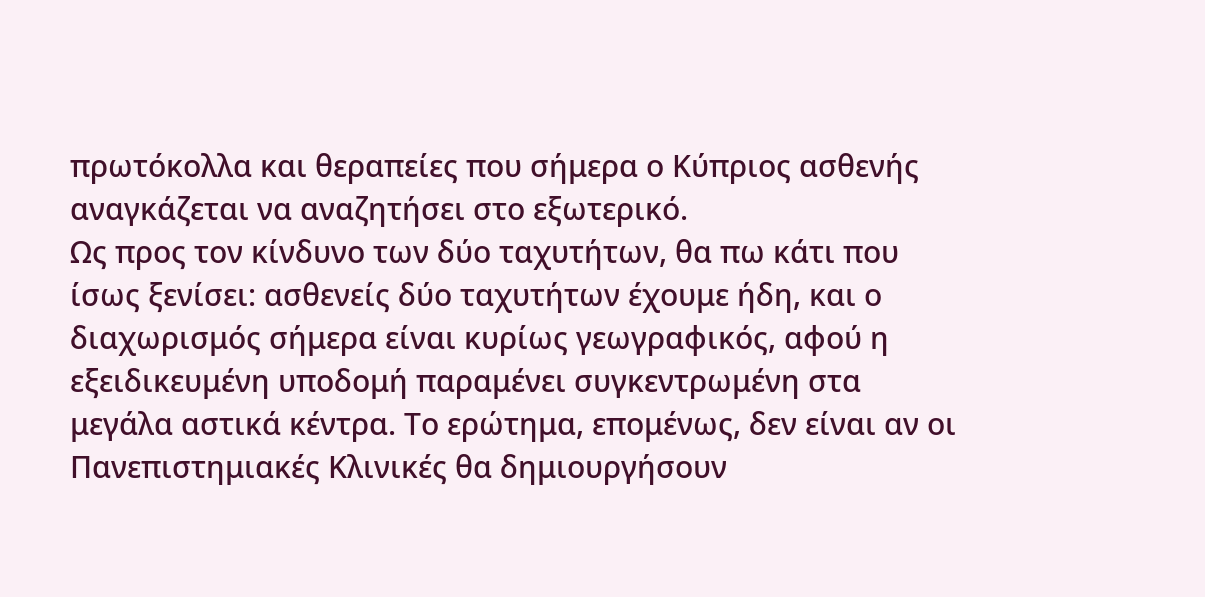πρωτόκολλα και θεραπείες που σήμερα ο Κύπριος ασθενής αναγκάζεται να αναζητήσει στο εξωτερικό.
Ως προς τον κίνδυνο των δύο ταχυτήτων, θα πω κάτι που ίσως ξενίσει: ασθενείς δύο ταχυτήτων έχουμε ήδη, και ο διαχωρισμός σήμερα είναι κυρίως γεωγραφικός, αφού η εξειδικευμένη υποδομή παραμένει συγκεντρωμένη στα μεγάλα αστικά κέντρα. Το ερώτημα, επομένως, δεν είναι αν οι Πανεπιστημιακές Κλινικές θα δημιουργήσουν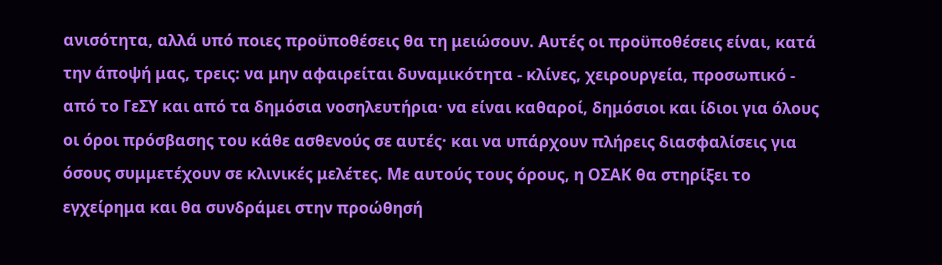ανισότητα, αλλά υπό ποιες προϋποθέσεις θα τη μειώσουν. Αυτές οι προϋποθέσεις είναι, κατά την άποψή μας, τρεις: να μην αφαιρείται δυναμικότητα - κλίνες, χειρουργεία, προσωπικό - από το ΓεΣΥ και από τα δημόσια νοσηλευτήρια· να είναι καθαροί, δημόσιοι και ίδιοι για όλους οι όροι πρόσβασης του κάθε ασθενούς σε αυτές· και να υπάρχουν πλήρεις διασφαλίσεις για όσους συμμετέχουν σε κλινικές μελέτες. Με αυτούς τους όρους, η ΟΣΑΚ θα στηρίξει το εγχείρημα και θα συνδράμει στην προώθησή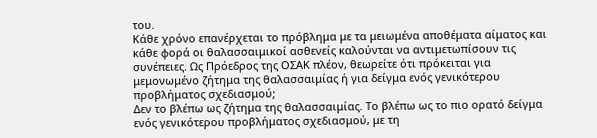του.
Κάθε χρόνο επανέρχεται το πρόβλημα με τα μειωμένα αποθέματα αίματος και κάθε φορά οι θαλασσαιμικοί ασθενείς καλούνται να αντιμετωπίσουν τις συνέπειες. Ως Πρόεδρος της ΟΣΑΚ πλέον, θεωρείτε ότι πρόκειται για μεμονωμένο ζήτημα της θαλασσαιμίας ή για δείγμα ενός γενικότερου προβλήματος σχεδιασμού;
Δεν το βλέπω ως ζήτημα της θαλασσαιμίας. Το βλέπω ως το πιο ορατό δείγμα ενός γενικότερου προβλήματος σχεδιασμού, με τη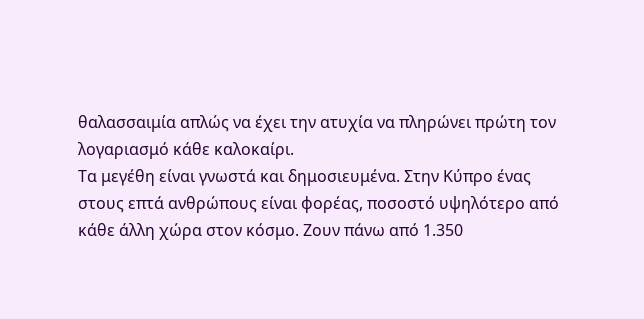θαλασσαιμία απλώς να έχει την ατυχία να πληρώνει πρώτη τον λογαριασμό κάθε καλοκαίρι.
Τα μεγέθη είναι γνωστά και δημοσιευμένα. Στην Κύπρο ένας στους επτά ανθρώπους είναι φορέας, ποσοστό υψηλότερο από κάθε άλλη χώρα στον κόσμο. Ζουν πάνω από 1.350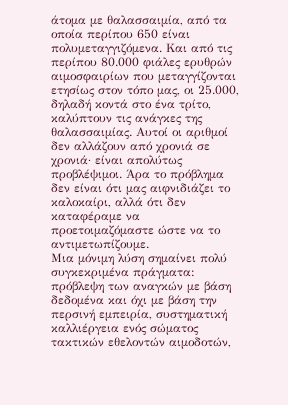άτομα με θαλασσαιμία, από τα οποία περίπου 650 είναι πολυμεταγγιζόμενα. Και από τις περίπου 80.000 φιάλες ερυθρών αιμοσφαιρίων που μεταγγίζονται ετησίως στον τόπο μας, οι 25.000, δηλαδή κοντά στο ένα τρίτο, καλύπτουν τις ανάγκες της θαλασσαιμίας. Αυτοί οι αριθμοί δεν αλλάζουν από χρονιά σε χρονιά· είναι απολύτως προβλέψιμοι. Άρα το πρόβλημα δεν είναι ότι μας αιφνιδιάζει το καλοκαίρι, αλλά ότι δεν καταφέραμε να προετοιμαζόμαστε ώστε να το αντιμετωπίζουμε.
Μια μόνιμη λύση σημαίνει πολύ συγκεκριμένα πράγματα: πρόβλεψη των αναγκών με βάση δεδομένα και όχι με βάση την περσινή εμπειρία, συστηματική καλλιέργεια ενός σώματος τακτικών εθελοντών αιμοδοτών,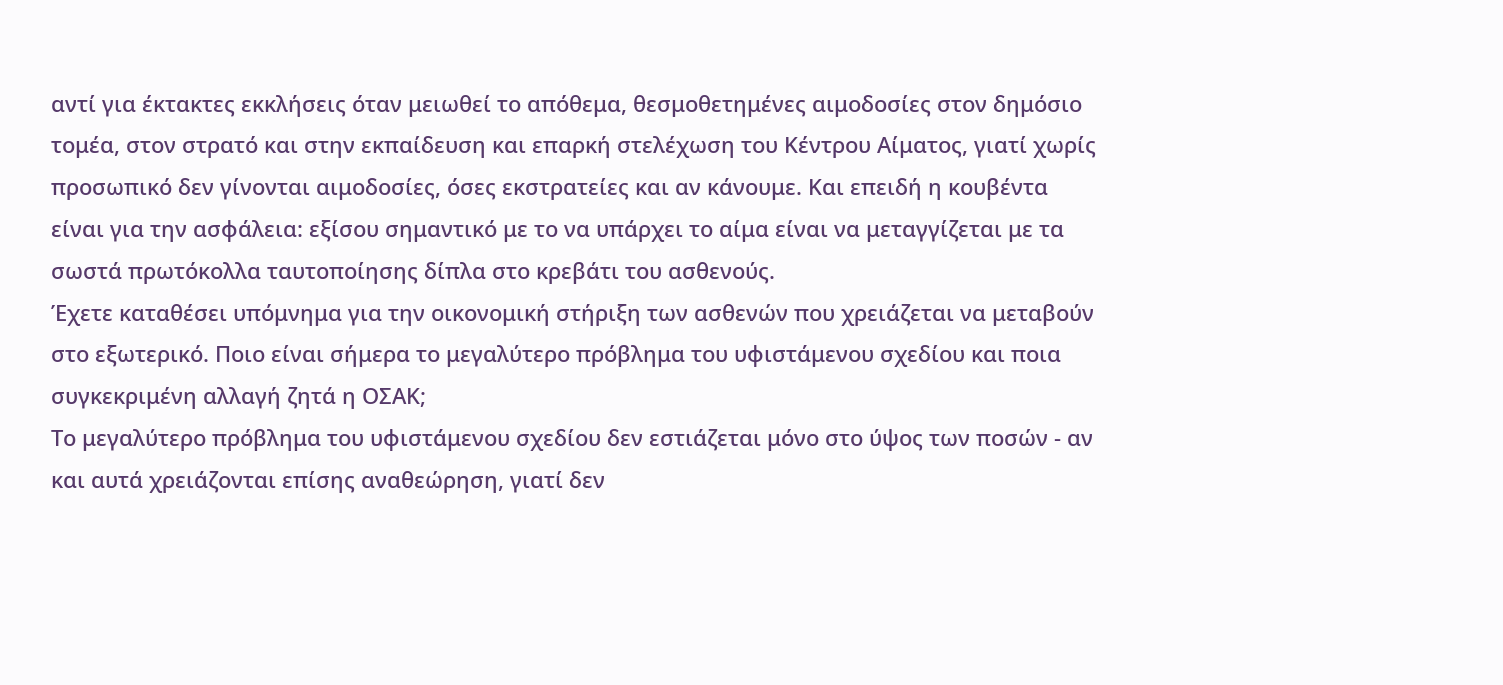αντί για έκτακτες εκκλήσεις όταν μειωθεί το απόθεμα, θεσμοθετημένες αιμοδοσίες στον δημόσιο τομέα, στον στρατό και στην εκπαίδευση και επαρκή στελέχωση του Κέντρου Αίματος, γιατί χωρίς προσωπικό δεν γίνονται αιμοδοσίες, όσες εκστρατείες και αν κάνουμε. Και επειδή η κουβέντα είναι για την ασφάλεια: εξίσου σημαντικό με το να υπάρχει το αίμα είναι να μεταγγίζεται με τα σωστά πρωτόκολλα ταυτοποίησης δίπλα στο κρεβάτι του ασθενούς.
Έχετε καταθέσει υπόμνημα για την οικονομική στήριξη των ασθενών που χρειάζεται να μεταβούν στο εξωτερικό. Ποιο είναι σήμερα το μεγαλύτερο πρόβλημα του υφιστάμενου σχεδίου και ποια συγκεκριμένη αλλαγή ζητά η ΟΣΑΚ;
Το μεγαλύτερο πρόβλημα του υφιστάμενου σχεδίου δεν εστιάζεται μόνο στο ύψος των ποσών - αν και αυτά χρειάζονται επίσης αναθεώρηση, γιατί δεν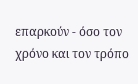επαρκούν - όσο τον χρόνο και τον τρόπο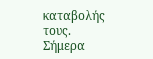καταβολής τους.
Σήμερα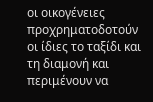οι οικογένειες προχρηματοδοτούν οι ίδιες το ταξίδι και τη διαμονή και περιμένουν να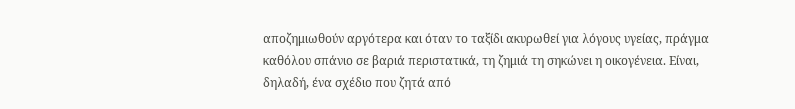αποζημιωθούν αργότερα και όταν το ταξίδι ακυρωθεί για λόγους υγείας, πράγμα καθόλου σπάνιο σε βαριά περιστατικά, τη ζημιά τη σηκώνει η οικογένεια. Είναι, δηλαδή, ένα σχέδιο που ζητά από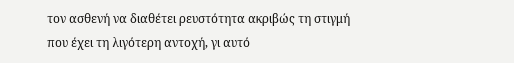τον ασθενή να διαθέτει ρευστότητα ακριβώς τη στιγμή που έχει τη λιγότερη αντοχή, γι αυτό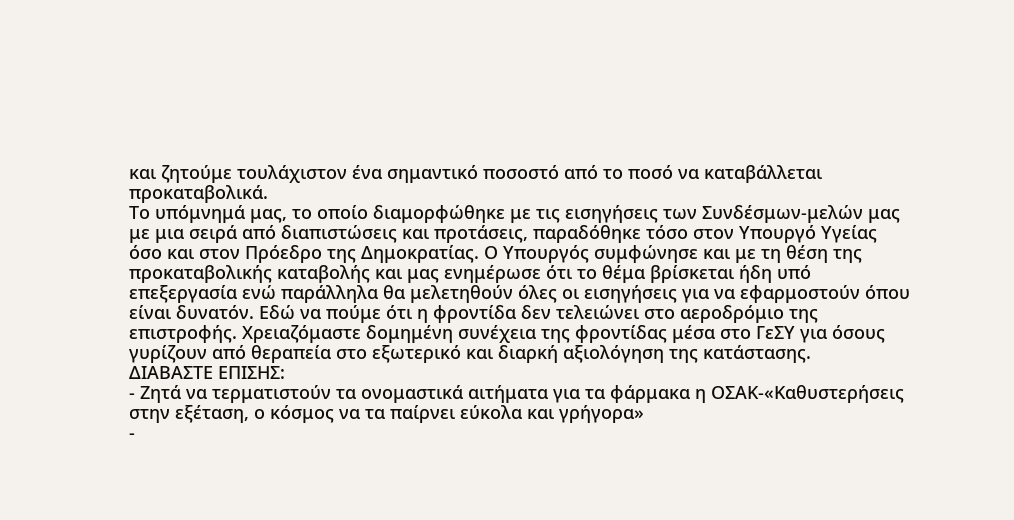και ζητούμε τουλάχιστον ένα σημαντικό ποσοστό από το ποσό να καταβάλλεται προκαταβολικά.
Το υπόμνημά μας, το οποίο διαμορφώθηκε με τις εισηγήσεις των Συνδέσμων-μελών μας με μια σειρά από διαπιστώσεις και προτάσεις, παραδόθηκε τόσο στον Υπουργό Υγείας όσο και στον Πρόεδρο της Δημοκρατίας. Ο Υπουργός συμφώνησε και με τη θέση της προκαταβολικής καταβολής και μας ενημέρωσε ότι το θέμα βρίσκεται ήδη υπό επεξεργασία ενώ παράλληλα θα μελετηθούν όλες οι εισηγήσεις για να εφαρμοστούν όπου είναι δυνατόν. Εδώ να πούμε ότι η φροντίδα δεν τελειώνει στο αεροδρόμιο της επιστροφής. Χρειαζόμαστε δομημένη συνέχεια της φροντίδας μέσα στο ΓεΣΥ για όσους γυρίζουν από θεραπεία στο εξωτερικό και διαρκή αξιολόγηση της κατάστασης.
ΔΙΑΒΑΣΤΕ ΕΠΙΣΗΣ:
- Ζητά να τερματιστούν τα ονομαστικά αιτήματα για τα φάρμακα η ΟΣΑΚ-«Καθυστερήσεις στην εξέταση, ο κόσμος να τα παίρνει εύκολα και γρήγορα»
-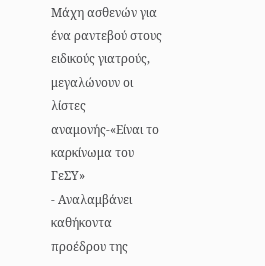Μάχη ασθενών για ένα ραντεβού στους ειδικούς γιατρούς, μεγαλώνουν οι λίστες αναμονής-«Είναι το καρκίνωμα του ΓεΣΥ»
- Αναλαμβάνει καθήκοντα προέδρου της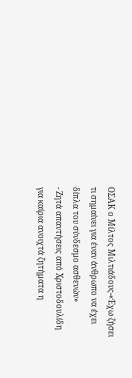ΟΣΑΚ ο Μίλτος Μιλτιάδους-«Έχω ζήσει τι σημαίνει για έναν άνθρωπο να έχει δίπλα του σύνδεσμο ασθενών»
- Ζητά απαντήσεις από Χριστοδουλίδη για καίρια ανοιχτά ζητήματα η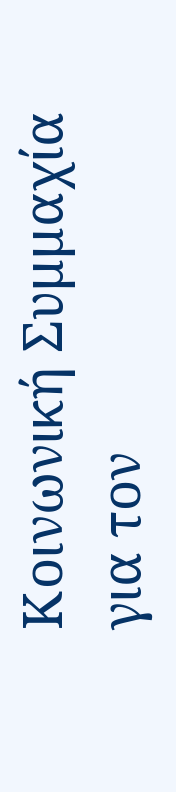Κοινωνική Συμμαχία για τον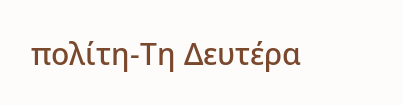πολίτη-Τη Δευτέρα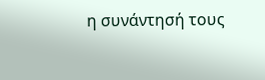η συνάντησή τους